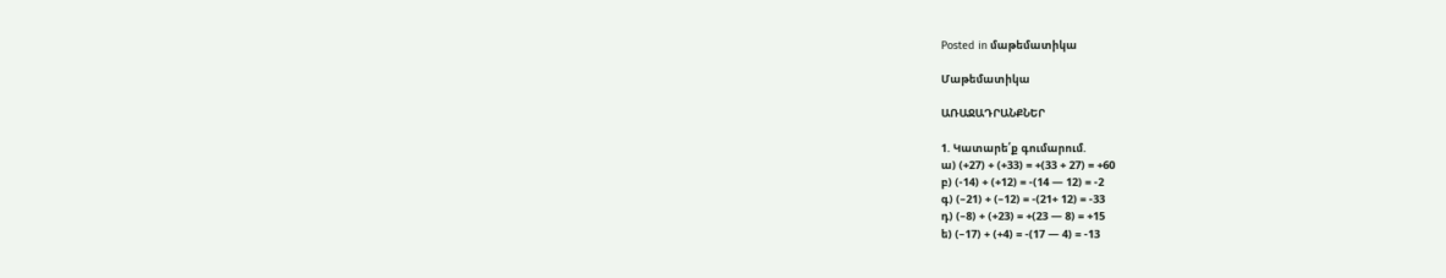Posted in մաթեմատիկա

Մաթեմատիկա

ԱՌԱՋԱԴՐԱՆՔՆԵՐ

1. Կատարե՛ք գումարում.
ա) (+27) + (+33) = +(33 + 27) = +60
բ) (-14) + (+12) = -(14 — 12) = -2
գ) (–21) + (–12) = -(21+ 12) = -33
դ) (–8) + (+23) = +(23 — 8) = +15
ե) (–17) + (+4) = -(17 — 4) = -13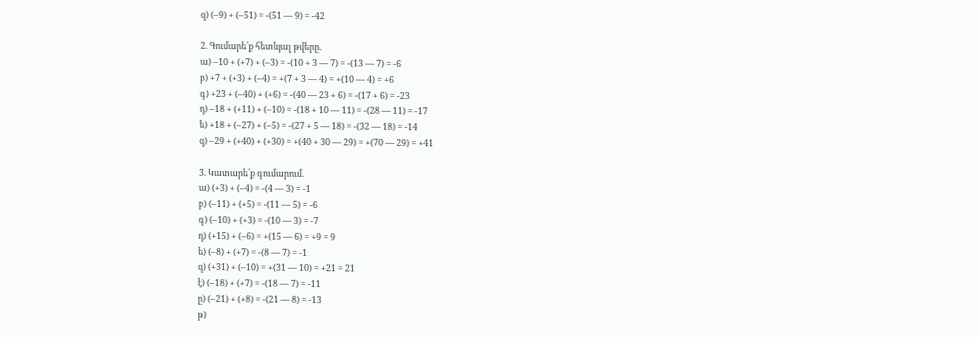զ) (–9) + (–51) = -(51 — 9) = -42

2. Գումարե՛ք հետևյալ թվերը.
ա) –10 + (+7) + (–3) = -(10 + 3 — 7) = -(13 — 7) = -6
բ) +7 + (+3) + (–4) = +(7 + 3 — 4) = +(10 — 4) = +6
գ) +23 + (–40) + (+6) = -(40 — 23 + 6) = -(17 + 6) = -23
դ) –18 + (+11) + (–10) = -(18 + 10 — 11) = -(28 — 11) = -17
ե) +18 + (–27) + (–5) = -(27 + 5 — 18) = -(32 — 18) = -14
զ) –29 + (+40) + (+30) = +(40 + 30 — 29) = +(70 — 29) = +41

3. Կատարե՛ք գումարում.
ա) (+3) + (–4) = -(4 — 3) = -1
բ) (–11) + (+5) = -(11 — 5) = -6
գ) (–10) + (+3) = -(10 — 3) = -7
դ) (+15) + (–6) = +(15 — 6) = +9 = 9
ե) (–8) + (+7) = -(8 — 7) = -1
զ) (+31) + (–10) = +(31 — 10) = +21 = 21
է) (–18) + (+7) = -(18 — 7) = -11
ը) (–21) + (+8) = -(21 — 8) = -13
թ)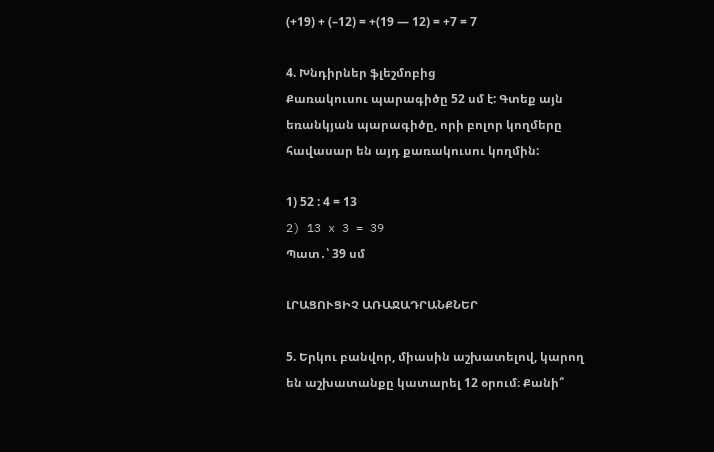(+19) + (–12) = +(19 — 12) = +7 = 7

4. Խնդիրներ ֆլեշմոբից
Քառակուսու պարագիծը 52 սմ է: Գտեք այն եռանկյան պարագիծը, որի բոլոր կողմերը հավասար են այդ քառակուսու կողմին:

1) 52 : 4 = 13
2) 13 x 3 = 39
Պատ․՝ 39 սմ

ԼՐԱՑՈՒՑԻՉ ԱՌԱՋԱԴՐԱՆՔՆԵՐ

5. Երկու բանվոր, միասին աշխատելով, կարող են աշխատանքը կատարել 12 օրում։ Քանի՞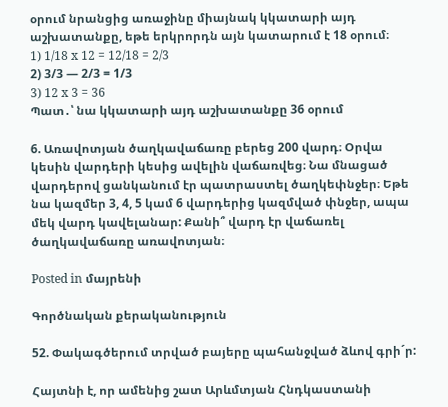օրում նրանցից առաջինը միայնակ կկատարի այդ աշխատանքը, եթե երկրորդն այն կատարում է 18 օրում։
1) 1/18 x 12 = 12/18 = 2/3
2) 3/3 — 2/3 = 1/3
3) 12 x 3 = 36
Պատ․՝ նա կկատարի այդ աշխատանքը 36 օրում

6. Առավոտյան ծաղկավաճառը բերեց 200 վարդ։ Օրվա կեսին վարդերի կեսից ավելին վաճառվեց։ Նա մնացած վարդերով ցանկանում էր պատրաստել ծաղկեփնջեր։ Եթե նա կազմեր 3, 4, 5 կամ 6 վարդերից կազմված փնջեր, ապա մեկ վարդ կավելանար: Քանի՞ վարդ էր վաճառել ծաղկավաճառը առավոտյան։

Posted in մայրենի

Գործնական քերականություն

52. Փակագծերում տրված բայերը պահանջված ձևով գրի´ր:

Հայտնի է, որ ամենից շատ Արևմտյան Հնդկաստանի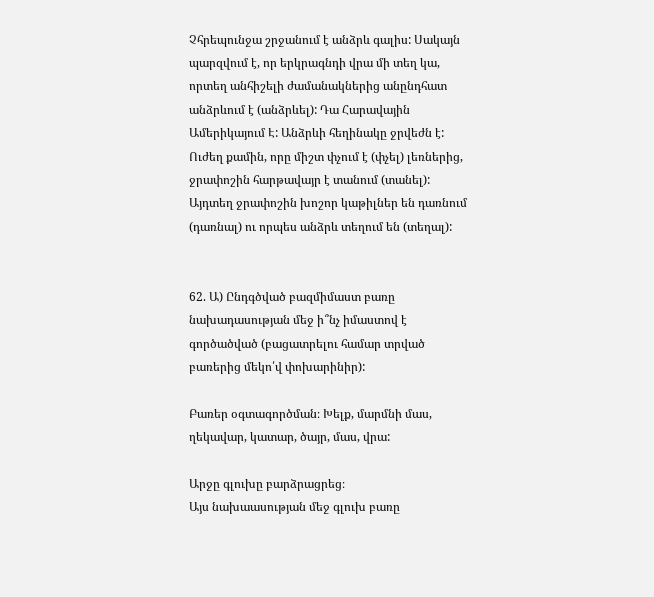Չհրեպունջա շրջանում է անձրև գալիս: Սակայն պարզվում է, որ երկրագնդի վրա մի տեղ կա, որտեղ անհիշելի ժամանակներից անընդհատ անձրևում է (անձրևել): Դա Հարավային Ամերիկայում Է: Անձրևի հեղինակը ջրվեժն է: Ուժեղ քամին, որը միշտ փչում է (փչել) լեռներից, ջրափոշին հարթավայր է տանում (տանել): Այդտեղ ջրափոշին խոշոր կաթիլներ են դառնում (դառնալ) ու որպես անձրև տեղում են (տեղալ):


62. Ա) Ընդգծված բազմիմաստ բառը նախադասության մեջ ի՞նչ իմաստով է գործածված (բացատրելու համար տրված բառերից մեկո՛վ փոխարինիր):

Բառեր օգտագործման։ Խելք, մարմնի մաս, ղեկավար, կատար, ծայր, մաս, վրա:

Արջը գլուխը բարձրացրեց։
Այս նախաասության մեջ գլուխ բառը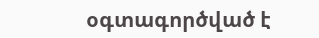օգտագործված է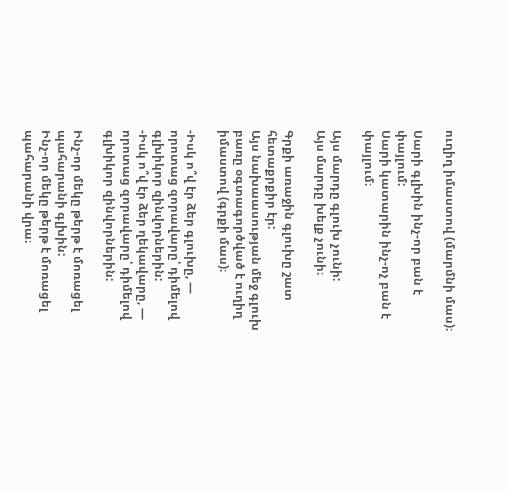ուղիղ իմաստով (մարմնի մաս)։

Սարի գլխին ինչ-որ բան է փայլում:
Սարի կատարին ինչ-ոչ բան է փայլում։

Այս մարդը գլուխ չունի:
Այս մարդը խելք չունի։

Գրքի առաջին գլուխը շատ հետաքրքիր էր:
Այս նախաասության մեջ գլուխ բառը օգտագործված է ուղիղ իմաստով (գրքի մաս)։

-Իսկ ո՞վ էր ձեր գլուխը, — որոտաց զորավարը՝ դիմելով գլխիկոր զինվորներին:
-Իսկ ո՞վ էր ձեր ղեկավարը, — որոտաց զորավարը՝ դիմելով գլխիկոր զինվորներին:

Ինչ-որ մեկը թերթ է մոռացել պահարանի գլխին:
Ինչ-որ մեկը թերթ է մոռացել պահարանի վրա։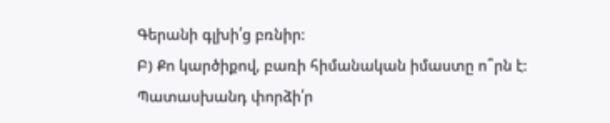Գերանի գլխի՛ց բռնիր:
Բ) Քո կարծիքով, բառի հիմանական իմաստը ո՞րն է: Պատասխանդ փորձի՛ր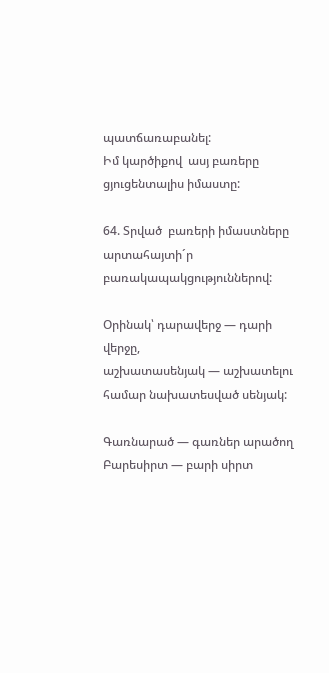պատճառաբանել:
Իմ կարծիքով  ասյ բառերը ցյուցենտալիս իմաստը:

64. Տրված  բառերի իմաստները արտահայտի´ր բառակապակցություններով:

Օրինակ՝ դարավերջ — դարի վերջը,
աշխատասենյակ — աշխատելու համար նախատեսված սենյակ:

Գառնարած — գառներ արածող
Բարեսիրտ — բարի սիրտ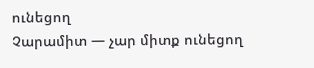ունեցող
Չարամիտ — չար միտք ունեցող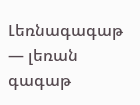Լեռնագագաթ — լեռան գագաթ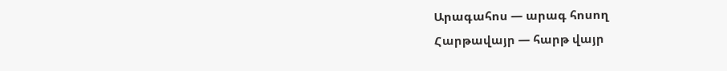Արագահոս — արագ հոսող
Հարթավայր — հարթ վայր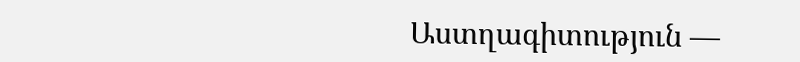Աստղագիտություն —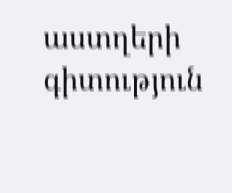աստղերի գիտություն